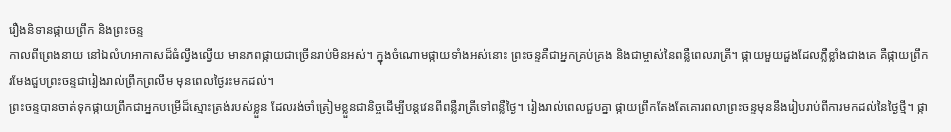រឿងនិទានផ្កាយព្រឹក និងព្រះចន្ទ
កាលពីព្រេងនាយ នៅឯលំហអាកាសដ៏ធំល្វឹងល្វើយ មានភពផ្កាយជាច្រើនរាប់មិនអស់។ ក្នុងចំណោមផ្កាយទាំងអស់នោះ ព្រះចន្ទគឺជាអ្នកគ្រប់គ្រង និងជាម្ចាស់នៃពន្លឺពេលរាត្រី។ ផ្កាយមួយដួងដែលភ្លឺខ្លាំងជាងគេ គឺផ្កាយព្រឹក រមែងជួបព្រះចន្ទជារៀងរាល់ព្រឹកព្រលឹម មុនពេលថ្ងៃរះមកដល់។
ព្រះចន្ទបានចាត់ទុកផ្កាយព្រឹកជាអ្នកបម្រើដ៏ស្មោះត្រង់របស់ខ្លួន ដែលរង់ចាំត្រៀមខ្លួនជានិច្ចដើម្បីបន្តវេនពីពន្លឺរាត្រីទៅពន្លឺថ្ងៃ។ រៀងរាល់ពេលជួបគ្នា ផ្កាយព្រឹកតែងតែគោរពលាព្រះចន្ទមុននឹងរៀបរាប់ពីការមកដល់នៃថ្ងៃថ្មី។ ផ្កា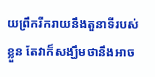យព្រឹករីករាយនឹងតួនាទីរបស់ខ្លួន តែវាក៏សង្ឃឹមថានឹងអាច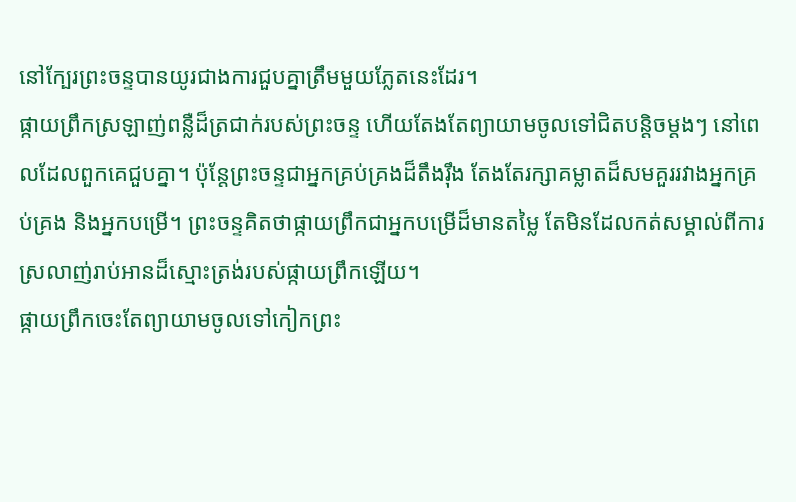នៅក្បែរព្រះចន្ទបានយូរជាងការជួបគ្នាត្រឹមមួយភ្លែតនេះដែរ។
ផ្កាយព្រឹកស្រឡាញ់ពន្លឺដ៏ត្រជាក់របស់ព្រះចន្ទ ហើយតែងតែព្យាយាមចូលទៅជិតបន្តិចម្ដងៗ នៅពេលដែលពួកគេជួបគ្នា។ ប៉ុន្តែព្រះចន្ទជាអ្នកគ្រប់គ្រងដ៏តឹងរ៉ឹង តែងតែរក្សាគម្លាតដ៏សមគួររវាងអ្នកគ្រប់គ្រង និងអ្នកបម្រើ។ ព្រះចន្ទគិតថាផ្កាយព្រឹកជាអ្នកបម្រើដ៏មានតម្លៃ តែមិនដែលកត់សម្គាល់ពីការស្រលាញ់រាប់អានដ៏ស្មោះត្រង់របស់ផ្កាយព្រឹកឡើយ។
ផ្កាយព្រឹកចេះតែព្យាយាមចូលទៅកៀកព្រះ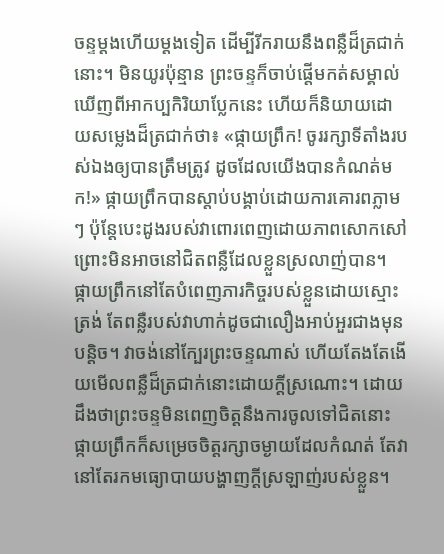ចន្ទម្ដងហើយម្ដងទៀត ដើម្បីរីករាយនឹងពន្លឺដ៏ត្រជាក់នោះ។ មិនយូរប៉ុន្មាន ព្រះចន្ទក៏ចាប់ផ្តើមកត់សម្គាល់ឃើញពីអាកប្បកិរិយាប្លែកនេះ ហើយក៏និយាយដោយសម្លេងដ៏ត្រជាក់ថា៖ «ផ្កាយព្រឹក! ចូររក្សាទីតាំងរបស់ឯងឲ្យបានត្រឹមត្រូវ ដូចដែលយើងបានកំណត់មក!» ផ្កាយព្រឹកបានស្តាប់បង្គាប់ដោយការគោរពភ្លាមៗ ប៉ុន្តែបេះដូងរបស់វាពោរពេញដោយភាពសោកសៅ ព្រោះមិនអាចនៅជិតពន្លឺដែលខ្លួនស្រលាញ់បាន។
ផ្កាយព្រឹកនៅតែបំពេញភារកិច្ចរបស់ខ្លួនដោយស្មោះត្រង់ តែពន្លឺរបស់វាហាក់ដូចជាលឿងអាប់អួរជាងមុនបន្តិច។ វាចង់នៅក្បែរព្រះចន្ទណាស់ ហើយតែងតែងើយមើលពន្លឺដ៏ត្រជាក់នោះដោយក្ដីស្រណោះ។ ដោយដឹងថាព្រះចន្ទមិនពេញចិត្តនឹងការចូលទៅជិតនោះ ផ្កាយព្រឹកក៏សម្រេចចិត្តរក្សាចម្ងាយដែលកំណត់ តែវានៅតែរកមធ្យោបាយបង្ហាញក្ដីស្រឡាញ់របស់ខ្លួន។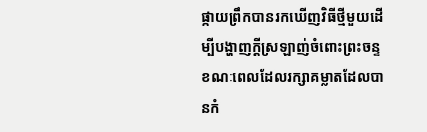ផ្កាយព្រឹកបានរកឃើញវិធីថ្មីមួយដើម្បីបង្ហាញក្ដីស្រឡាញ់ចំពោះព្រះចន្ទ ខណៈពេលដែលរក្សាគម្លាតដែលបានកំ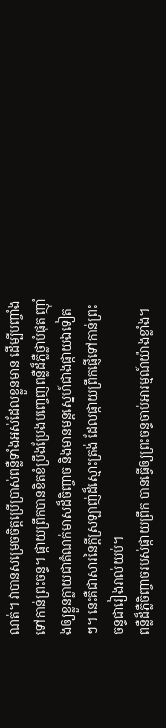ណត់។ វាបានសម្រេចចិត្តប្រើប្រាស់ពន្លឺទាំងអស់ដែលខ្លួនមាន ដើម្បីបញ្ចាំងទៅកាន់ព្រះចន្ទ។ ផ្កាយព្រឹកបានខិតខំប្រឹងប្រែងបញ្ចេញពន្លឺដ៏ភ្លឺថ្លាបំផុត ញ៉ាំងឲ្យខ្លួនក្លាយជាតំណក់មាសដ៏ចិញ្ចាច និងមានមន្តស្នេហ៍ជាងផ្កាយឯទៀតៗ។ នេះគឺជាសារនៃក្ដីស្រឡាញ់ដ៏ស្មោះត្រង់ ដែលផ្កាយព្រឹកផ្ញើទៅកាន់ព្រះចន្ទជារៀងរាល់យប់។
ពន្លឺដ៏ភ្លឺចិញ្ចាចរបស់ផ្កាយព្រឹក បានធ្វើឲ្យព្រះចន្ទចាប់អារម្មណ៍យ៉ាងខ្លាំង។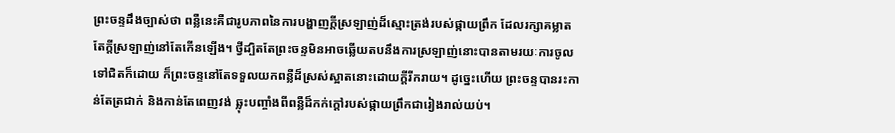ព្រះចន្ទដឹងច្បាស់ថា ពន្លឺនេះគឺជារូបភាពនៃការបង្ហាញក្ដីស្រឡាញ់ដ៏ស្មោះត្រង់របស់ផ្កាយព្រឹក ដែលរក្សាគម្លាតតែក្ដីស្រឡាញ់នៅតែកើនឡើង។ ថ្វីដ្បិតតែព្រះចន្ទមិនអាចឆ្លើយតបនឹងការស្រឡាញ់នោះបានតាមរយៈការចូលទៅជិតក៏ដោយ ក៏ព្រះចន្ទនៅតែទទួលយកពន្លឺដ៏ស្រស់ស្អាតនោះដោយក្ដីរីករាយ។ ដូច្នេះហើយ ព្រះចន្ទបានរះកាន់តែត្រជាក់ និងកាន់តែពេញវង់ ឆ្លុះបញ្ចាំងពីពន្លឺដ៏កក់ក្ដៅរបស់ផ្កាយព្រឹកជារៀងរាល់យប់។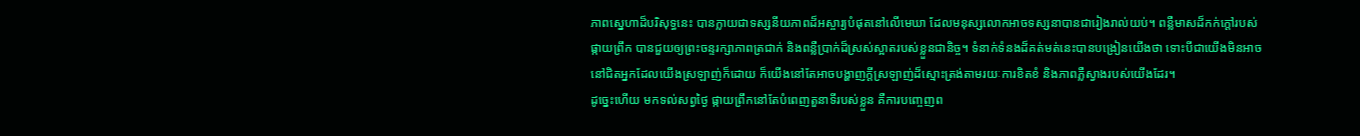ភាពស្នេហាដ៏បរិសុទ្ធនេះ បានក្លាយជាទស្សនីយភាពដ៏អស្ចារ្យបំផុតនៅលើមេឃា ដែលមនុស្សលោកអាចទស្សនាបានជារៀងរាល់យប់។ ពន្លឺមាសដ៏កក់ក្ដៅរបស់ផ្កាយព្រឹក បានជួយឲ្យព្រះចន្ទរក្សាភាពត្រជាក់ និងពន្លឺប្រាក់ដ៏ស្រស់ស្អាតរបស់ខ្លួនជានិច្ច។ ទំនាក់ទំនងដ៏គត់មត់នេះបានបង្រៀនយើងថា ទោះបីជាយើងមិនអាចនៅជិតអ្នកដែលយើងស្រឡាញ់ក៏ដោយ ក៏យើងនៅតែអាចបង្ហាញក្ដីស្រឡាញ់ដ៏ស្មោះត្រង់តាមរយៈការខិតខំ និងភាពភ្លឺស្វាងរបស់យើងដែរ។
ដូច្នេះហើយ មកទល់សព្វថ្ងៃ ផ្កាយព្រឹកនៅតែបំពេញតួនាទីរបស់ខ្លួន គឺការបញ្ចេញព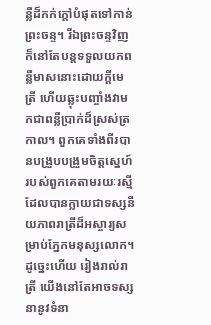ន្លឺដ៏កក់ក្ដៅបំផុតទៅកាន់ព្រះចន្ទ។ រីឯព្រះចន្ទវិញ ក៏នៅតែបន្តទទួលយកពន្លឺមាសនោះដោយក្ដីមេត្រី ហើយឆ្លុះបញ្ចាំងវាមកជាពន្លឺប្រាក់ដ៏ស្រស់ត្រកាល។ ពួកគេទាំងពីរបានបង្រួបបង្រួមចិត្តស្នេហ៍របស់ពួកគេតាមរយៈរស្មី ដែលបានក្លាយជាទស្សនីយភាពរាត្រីដ៏អស្ចារ្យសម្រាប់ភ្នែកមនុស្សលោក។
ដូច្នេះហើយ រៀងរាល់រាត្រី យើងនៅតែអាចទស្សនានូវទំនា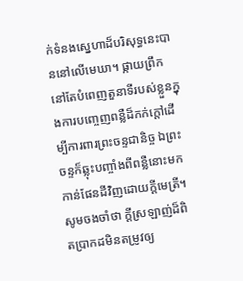ក់ទំនងស្នេហាដ៏បរិសុទ្ធនេះបាននៅលើមេឃា។ ផ្កាយព្រឹកនៅតែបំពេញតួនាទីរបស់ខ្លួនក្នុងការបញ្ចេញពន្លឺដ៏កក់ក្ដៅដើម្បីការពារព្រះចន្ទជានិច្ច ឯព្រះចន្ទក៏ឆ្លុះបញ្ចាំងពីពន្លឺនោះមកកាន់ផែនដីវិញដោយក្ដីមេត្រី។ សូមចងចាំថា ក្ដីស្រឡាញ់ដ៏ពិតប្រាកដមិនតម្រូវឲ្យ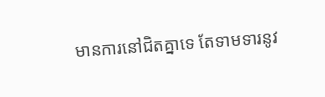មានការនៅជិតគ្នាទេ តែទាមទារនូវ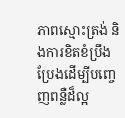ភាពស្មោះត្រង់ និងការខិតខំប្រឹងប្រែងដើម្បីបញ្ចេញពន្លឺដ៏ល្អ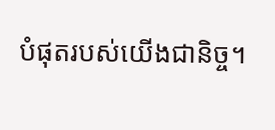បំផុតរបស់យើងជានិច្ច។